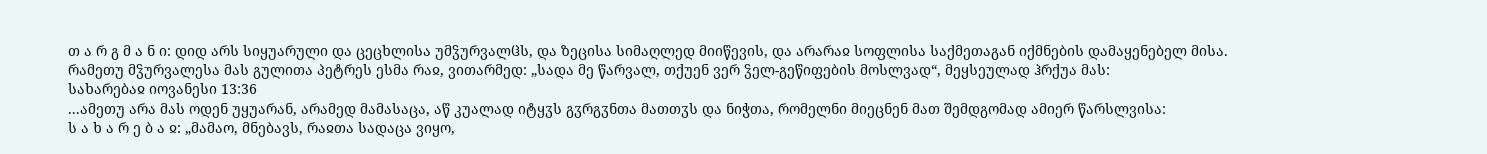თ ა რ გ მ ა ნ ი: დიდ არს სიყუარული და ცეცხლისა უმჴურვალჱს, და ზეცისა სიმაღლედ მიიწევის, და არარაჲ სოფლისა საქმეთაგან იქმნების დამაყენებელ მისა. რამეთუ მჴურვალესა მას გულითა პეტრეს ესმა რაჲ, ვითარმედ: „სადა მე წარვალ, თქუენ ვერ ჴელ-გეწიფების მოსლვად“, მეყსეულად ჰრქუა მას:
სახარებაჲ იოვანესი 13:36
...ამეთუ არა მას ოდენ უყუარან, არამედ მამასაცა, აწ კუალად იტყჳს გჳრგჳნთა მათთჳს და ნიჭთა, რომელნი მიეცნენ მათ შემდგომად ამიერ წარსლვისა:
ს ა ხ ა რ ე ბ ა ჲ: „მამაო, მნებავს, რაჲთა სადაცა ვიყო,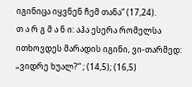იგინიცა იყვნენ ჩემ თანა“ (17,24).
თ ა რ გ მ ა ნ ი: აჰა ესერა რომელსა ითხოვდეს მარადის იგინი, ვი-თარმედ: „ვიდრე ხუალ?“ ; (14,5); (16,5)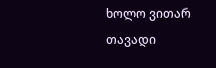ხოლო ვითარ თავადი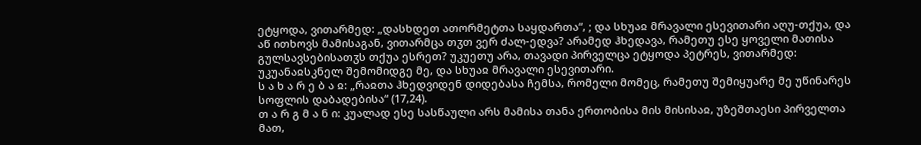ეტყოდა, ვითარმედ: „დასხდეთ ათორმეტთა საყდართა“, ; და სხუაჲ მრავალი ესევითარი აღუ-თქუა, და აწ ითხოვს მამისაგან, ვითარმცა თჳთ ვერ ძალ-ედვა? არამედ ჰხედავა, რამეთუ ესე ყოველი მათისა გულსავსებისათჳს თქუა ესრეთ? უკუეთუ არა, თავადი პირველცა ეტყოდა პეტრეს, ვითარმედ: უკუანაჲსკნელ შემომიდგე მე, და სხუაჲ მრავალი ესევითარი.
ს ა ხ ა რ ე ბ ა ჲ: „რაჲთა ჰხედვიდენ დიდებასა ჩემსა, რომელი მომეც, რამეთუ შემიყუარე მე უწინარეს სოფლის დაბადებისა“ (17,24).
თ ა რ გ მ ა ნ ი: კუალად ესე სასწაული არს მამისა თანა ერთობისა მის მისისაჲ, უზეშთაესი პირველთა მათ,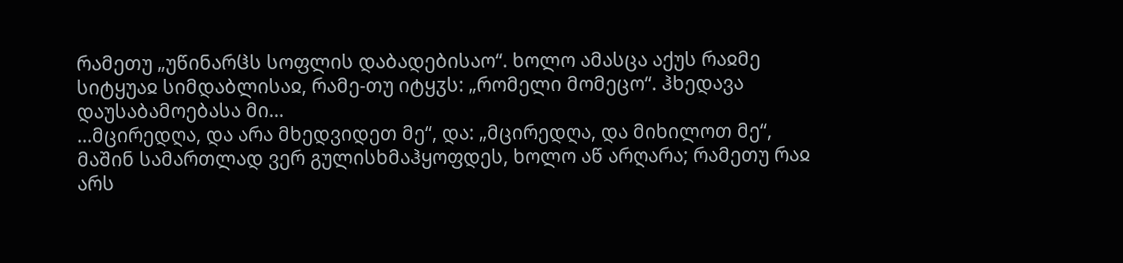რამეთუ „უწინარჱს სოფლის დაბადებისაო“. ხოლო ამასცა აქუს რაჲმე სიტყუაჲ სიმდაბლისაჲ, რამე-თუ იტყჳს: „რომელი მომეცო“. ჰხედავა დაუსაბამოებასა მი...
...მცირედღა, და არა მხედვიდეთ მე“, და: „მცირედღა, და მიხილოთ მე“, მაშინ სამართლად ვერ გულისხმაჰყოფდეს, ხოლო აწ არღარა; რამეთუ რაჲ არს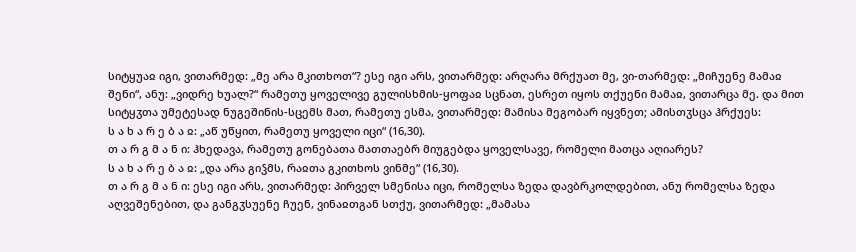სიტყუაჲ იგი, ვითარმედ: „მე არა მკითხოთ“? ესე იგი არს, ვითარმედ: არღარა მრქუათ მე, ვი-თარმედ: „მიჩუენე მამაჲ შენი“, ანუ: „ვიდრე ხუალ?“ რამეთუ ყოველივე გულისხმის-ყოფაჲ სცნათ, ესრეთ იყოს თქუენი მამაჲ, ვითარცა მე. და მით სიტყჳთა უმეტესად ნუგეშინის-სცემს მათ, რამეთუ ესმა, ვითარმედ: მამისა მეგობარ იყვნეთ; ამისთჳსცა ჰრქუეს:
ს ა ხ ა რ ე ბ ა ჲ: „აწ უწყით, რამეთუ ყოველი იცი“ (16,30).
თ ა რ გ მ ა ნ ი: ჰხედავა, რამეთუ გონებათა მათთაებრ მიუგებდა ყოველსავე, რომელი მათცა აღიარეს?
ს ა ხ ა რ ე ბ ა ჲ: „და არა გიჴმს, რაჲთა გკითხოს ვინმე“ (16,30).
თ ა რ გ მ ა ნ ი: ესე იგი არს, ვითარმედ: პირველ სმენისა იცი, რომელსა ზედა დავბრკოლდებით, ანუ რომელსა ზედა აღვეშენებით, და განგჳსუენე ჩუენ, ვინაჲთგან სთქუ, ვითარმედ: „მამასა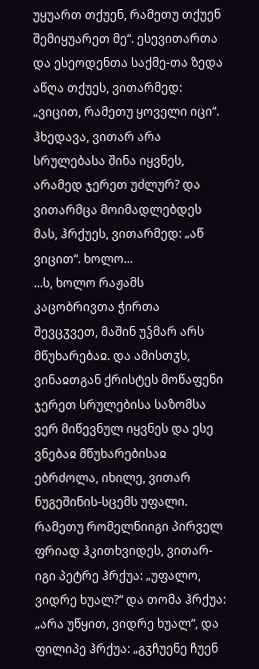უყუართ თქუენ, რამეთუ თქუენ შემიყუარეთ მე“. ესევითართა და ესეოდენთა საქმე-თა ზედა აწღა თქუეს, ვითარმედ: „ვიცით, რამეთუ ყოველი იცი“. ჰხედავა, ვითარ არა სრულებასა შინა იყვნეს, არამედ ჯერეთ უძლურ? და ვითარმცა მოიმადლებდეს მას, ჰრქუეს, ვითარმედ: „აწ ვიცით“. ხოლო...
...ს, ხოლო რაჟამს კაცობრივთა ჭირთა შევცჳვეთ, მაშინ უჴმარ არს მწუხარებაჲ. და ამისთჳს, ვინაჲთგან ქრისტეს მოწაფენი ჯერეთ სრულებისა საზომსა ვერ მიწევნულ იყვნეს და ესე ვნებაჲ მწუხარებისაჲ ებრძოლა, იხილე, ვითარ ნუგეშინის-სცემს უფალი. რამეთუ რომელნიიგი პირველ ფრიად ჰკითხვიდეს, ვითარ-იგი პეტრე ჰრქუა: „უფალო, ვიდრე ხუალ?“ და თომა ჰრქუა: „არა უწყით, ვიდრე ხუალ“, და ფილიპე ჰრქუა: „გჳჩუენე ჩუენ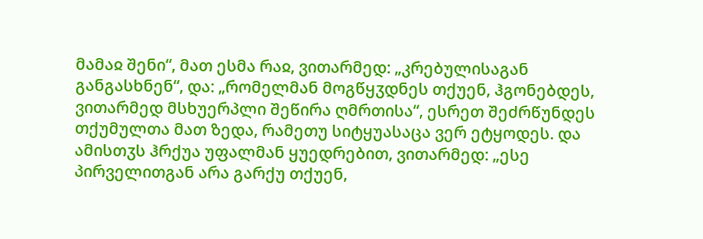მამაჲ შენი“, მათ ესმა რაჲ, ვითარმედ: „კრებულისაგან განგასხნენ“, და: „რომელმან მოგწყჳდნეს თქუენ, ჰგონებდეს, ვითარმედ მსხუერპლი შეწირა ღმრთისა“, ესრეთ შეძრწუნდეს თქუმულთა მათ ზედა, რამეთუ სიტყუასაცა ვერ ეტყოდეს. და ამისთჳს ჰრქუა უფალმან ყუედრებით, ვითარმედ: „ესე პირველითგან არა გარქუ თქუენ,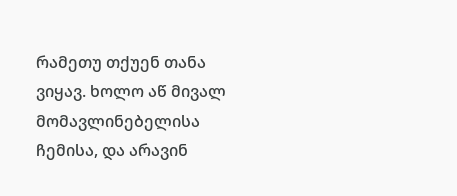რამეთუ თქუენ თანა ვიყავ. ხოლო აწ მივალ მომავლინებელისა ჩემისა, და არავინ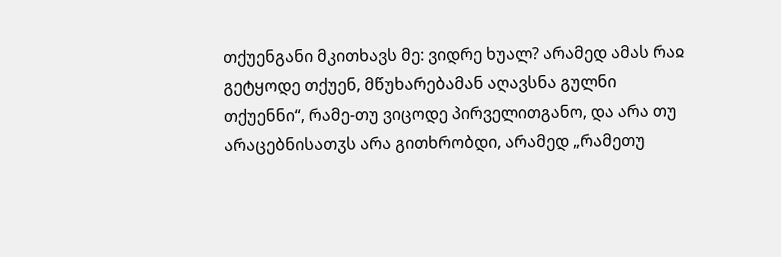თქუენგანი მკითხავს მე: ვიდრე ხუალ? არამედ ამას რაჲ გეტყოდე თქუენ, მწუხარებამან აღავსნა გულნი თქუენნი“, რამე-თუ ვიცოდე პირველითგანო, და არა თუ არაცებნისათჳს არა გითხრობდი, არამედ „რამეთუ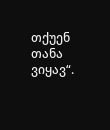თქუენ თანა ვიყავ“.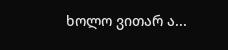ხოლო ვითარ ა...